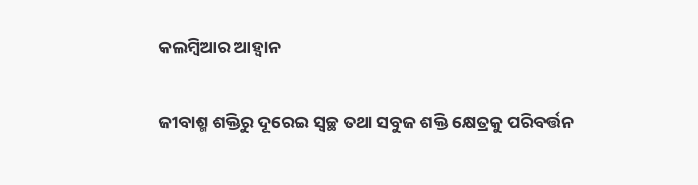କଲମ୍ବିଆର ଆହ୍ବାନ

ଜୀବାଶ୍ମ ଶକ୍ତିରୁ ଦୂରେଇ ସ୍ବଚ୍ଛ ତଥା ସବୁଜ ଶକ୍ତି କ୍ଷେତ୍ରକୁ ପରିବର୍ତ୍ତନ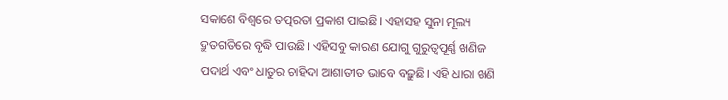ସକାଶେ ବିଶ୍ୱରେ ତତ୍ପରତା ପ୍ରକାଶ ପାଇଛି। ଏହାସହ ସୁନା ମୂଲ୍ୟ ଦ୍ରୁତଗତିରେ ବୃଦ୍ଧି ପାଉଛି। ଏହିସବୁ କାରଣ ଯୋଗୁ ଗୁରୁତ୍ୱପୂର୍ଣ୍ଣ ଖଣିଜ ପଦାର୍ଥ ଏବଂ ଧାତୁର ଚାହିଦା ଆଶାତୀତ ଭାବେ ବଢ଼ୁଛି। ଏହି ଧାରା ଖଣି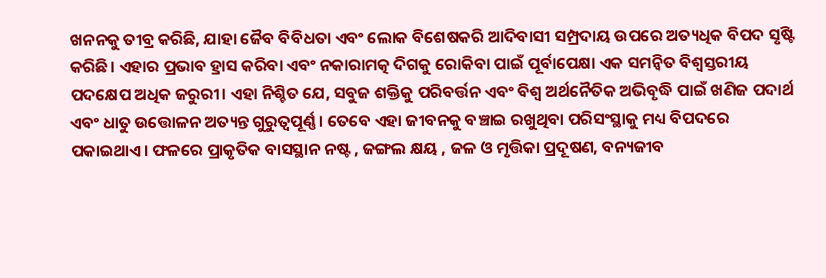ଖନନକୁ ତୀବ୍ର କରିଛି, ଯାହା ଜୈବ ବିବିଧତା ଏବଂ ଲୋକ ବିଶେଷକରି ଆଦିବାସୀ ସମ୍ପ୍ରଦାୟ ଉପରେ ଅତ୍ୟଧିକ ବିପଦ ସୃଷ୍ଟି କରିଛି। ଏହାର ପ୍ରଭାବ ହ୍ରାସ କରିବା ଏବଂ ନକାରାମତ୍କ ଦିଗକୁ ରୋକିବା ପାଇଁ ପୂର୍ବାପେକ୍ଷା ଏକ ସମନ୍ବିତ ବିଶ୍ୱସ୍ତରୀୟ ପଦକ୍ଷେପ ଅଧିକ ଜରୁରୀ। ଏହା ନିଶ୍ଚିତ ଯେ, ସବୁଜ ଶକ୍ତିକୁ ପରିବର୍ତ୍ତନ ଏବଂ ବିଶ୍ୱ ଅର୍ଥନୈତିକ ଅଭିବୃଦ୍ଧି ପାଇଁ ଖଣିଜ ପଦାର୍ଥ ଏବଂ ଧାତୁ ଉତ୍ତୋଳନ ଅତ୍ୟନ୍ତ ଗୁରୁତ୍ୱପୂର୍ଣ୍ଣ । ତେବେ ଏହା ଜୀବନକୁ ବଞ୍ଚାଇ ରଖୁଥିବା ପରିସଂସ୍ଥାକୁ ମଧ୍ୟ ବିପଦରେ ପକାଇଥାଏ। ଫଳରେ ପ୍ରାକୃତିକ ବାସସ୍ଥାନ ନଷ୍ଟ , ଜଙ୍ଗଲ କ୍ଷୟ , ଜଳ ଓ ମୃତ୍ତିକା ପ୍ରଦୂଷଣ, ବନ୍ୟଜୀବ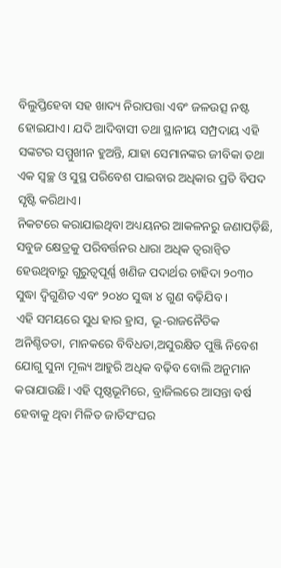ବିଲୁପ୍ତିହେବା ସହ ଖାଦ୍ୟ ନିରାପତ୍ତା ଏବଂ ଜଳଉତ୍ସ ନଷ୍ଟ ହୋଇଯାଏ। ଯଦି ଆଦିବାସୀ ତଥା ସ୍ଥାନୀୟ ସମ୍ପ୍ରଦାୟ ଏହି ସଙ୍କଟର ସମ୍ମୁଖୀନ ହୁଅନ୍ତି, ଯାହା ସେମାନଙ୍କର ଜୀବିକା ତଥା ଏକ ସ୍ବଚ୍ଛ ଓ ସୁସ୍ଥ ପରିବେଶ ପାଇବାର ଅଧିକାର ପ୍ରତି ବିପଦ ସୃଷ୍ଟି କରିଥାଏ।
ନିକଟରେ କରାଯାଇଥିବା ଅଧ୍ୟୟନର ଆକଳନରୁ ଜଣାପଡ଼ିଛି, ସବୁଜ କ୍ଷେତ୍ରକୁ ପରିବର୍ତ୍ତନର ଧାରା ଅଧିକ ତ୍ୱରାନ୍ବିତ ହେଉଥିବାରୁ ଗୁରୁତ୍ୱପୂର୍ଣ୍ଣ ଖଣିଜ ପଦାର୍ଥର ଚାହିଦା ୨୦୩୦ ସୁଦ୍ଧା ଦ୍ୱିଗୁଣିତ ଏବଂ ୨୦୪୦ ସୁଦ୍ଧା ୪ ଗୁଣ ବଢ଼ିଯିବ ।
ଏହି ସମୟରେ ସୁଧ ହାର ହ୍ରାସ, ଭୂ-ରାଜନୈତିକ ଅନିଶ୍ଚିତତା, ମାନକରେ ବିବିଧତା,ଅସୁରକ୍ଷିତ ପୁଞ୍ଜି ନିବେଶ ଯୋଗୁ ସୁନା ମୂଲ୍ୟ ଆହୁରି ଅଧିକ ବଢ଼ିବ ବୋଲି ଅନୁମାନ କରାଯାଉଛି। ଏହି ପୃଷ୍ଠଭୂମିରେ, ବ୍ରାଜିଲରେ ଆସନ୍ତା ବର୍ଷ ହେବାକୁ ଥିବା ମିଳିତ ଜାତିସଂଘର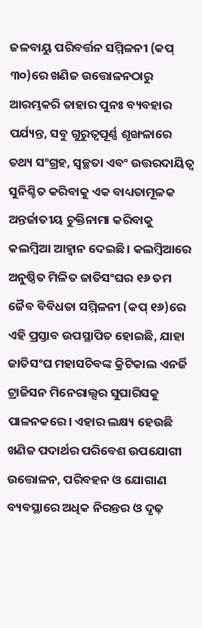ଜଳବାୟୁ ପରିବର୍ତ୍ତନ ସମ୍ମିଳନୀ (କପ୍‌ ୩୦)ରେ ଖଣିଜ ଉତ୍ତୋଳନଠାରୁ ଆରମ୍ଭକରି ତାହାର ପୁନଃ ବ୍ୟବହାର ପର୍ଯ୍ୟନ୍ତ, ସବୁ ଗୁରୁତ୍ୱପୂର୍ଣ୍ଣ ଶୃଙ୍ଖଳାରେ ତଥ୍ୟ ସଂଗ୍ରହ, ସ୍ବଚ୍ଛତା ଏବଂ ଉତ୍ତରଦାୟିତ୍ୱ ସୁନିଶ୍ଚିତ କରିବାକୁ ଏକ ବାଧ୍ୟତାମୂଳକ ଅନ୍ତର୍ଜାତୀୟ ଚୁକ୍ତିନାମା କରିବାକୁ କଲମ୍ବିଆ ଆହ୍ବାନ ଦେଇଛି। କଲମ୍ବିଆରେ ଅନୁଷ୍ଠିତ ମିଳିତ ଜାତିସଂଘର ୧୬ ତମ ଜୈବ ବିବିଧତା ସମ୍ମିଳନୀ (କପ୍‌ ୧୬)ରେ ଏହି ପ୍ରସ୍ତାବ ଉପସ୍ଥାପିତ ହୋଇଛି, ଯାହା ଜାତିସଂଘ ମହାସଚିବଙ୍କ କ୍ରିଟିକାଲ ଏନର୍ଜି ଟ୍ରାଜିସନ ମିନେରାଲ୍ସର ସୁପାରିସକୁ ପାଳନକରେ। ଏହାର ଲକ୍ଷ୍ୟ ହେଉଛି ଖଣିଜ ପଦାର୍ଥର ପରିବେଶ ଉପଯୋଗୀ ଉତ୍ତୋଳନ, ପରିବହନ ଓ ଯୋଗାଣ ବ୍ୟବସ୍ଥାରେ ଅଧିକ ନିରନ୍ତର ଓ ଦୃଢ଼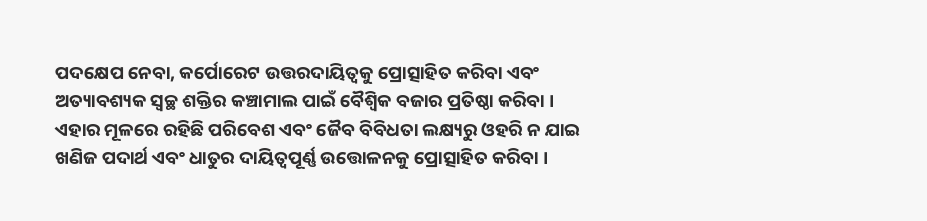ପଦକ୍ଷେପ ନେବା, କର୍ପୋରେଟ ଉତ୍ତରଦାୟିତ୍ୱକୁ ପ୍ରୋତ୍ସାହିତ କରିବା ଏବଂ ଅତ୍ୟାବଶ୍ୟକ ସ୍ବଚ୍ଛ ଶକ୍ତିର କଞ୍ଚାମାଲ ପାଇଁ ବୈଶ୍ୱିକ ବଜାର ପ୍ରତିଷ୍ଠା କରିବା । ଏହାର ମୂଳରେ ରହିଛି ପରିବେଶ ଏବଂ ଜୈବ ବିବିଧତା ଲକ୍ଷ୍ୟରୁ ଓହରି ନ ଯାଇ ଖଣିଜ ପଦାର୍ଥ ଏବଂ ଧାତୁର ଦାୟିତ୍ୱପୂର୍ଣ୍ଣ ଉତ୍ତୋଳନକୁ ପ୍ରୋତ୍ସାହିତ କରିବା ।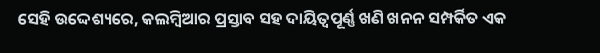ସେହି ଉଦ୍ଦେଶ୍ୟରେ, କଲମ୍ବିଆର ପ୍ରସ୍ତାବ ସହ ଦାୟିତ୍ୱପୂର୍ଣ୍ଣ ଖଣି ଖନନ ସମ୍ପର୍କିତ ଏକ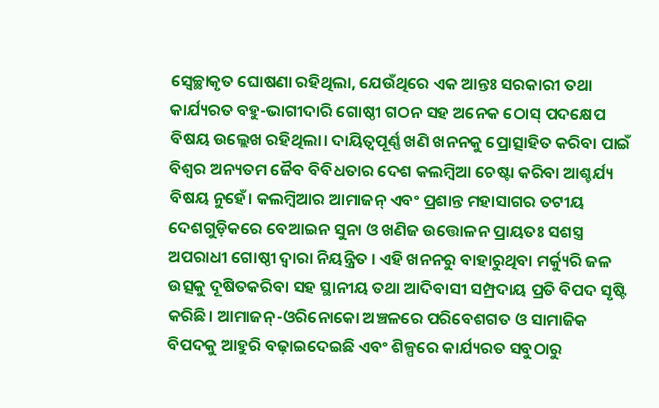ସ୍ବେଚ୍ଛାକୃତ ଘୋଷଣା ରହିଥିଲା, ଯେଉଁଥିରେ ଏକ ଆନ୍ତଃ ସରକାରୀ ତଥା କାର୍ଯ୍ୟରତ ବହୁ-ଭାଗୀଦାରି ଗୋଷ୍ଠୀ ଗଠନ ସହ ଅନେକ ଠୋସ୍‌ ପଦକ୍ଷେପ ବିଷୟ ଉଲ୍ଲେଖ ରହିଥିଲା। ଦାୟିତ୍ୱପୂର୍ଣ୍ଣ ଖଣି ଖନନକୁ ପ୍ରୋତ୍ସାହିତ କରିବା ପାଇଁ ବିଶ୍ୱର ଅନ୍ୟତମ ଜୈବ ବିବିଧତାର ଦେଶ କଲମ୍ବିଆ ଚେଷ୍ଟା କରିବା ଆଶ୍ଚର୍ଯ୍ୟ ବିଷୟ ନୁହେଁ। କଲମ୍ବିଆର ଆମାଜନ୍‌ ଏବଂ ପ୍ରଶାନ୍ତ ମହାସାଗର ତଟୀୟ ଦେଶଗୁଡ଼ିକରେ ବେଆଇନ ସୁନା ଓ ଖଣିଜ ଉତ୍ତୋଳନ ପ୍ରାୟତଃ ସଶସ୍ତ୍ର ଅପରାଧୀ ଗୋଷ୍ଠୀ ଦ୍ୱାରା ନିୟନ୍ତ୍ରିତ । ଏହି ଖନନରୁ ବାହାରୁଥିବା ମର୍କ୍ୟୁରି ଜଳ ଉତ୍ସକୁ ଦୂଷିତକରିବା ସହ ସ୍ଥାନୀୟ ତଥା ଆଦିବାସୀ ସମ୍ପ୍ରଦାୟ ପ୍ରତି ବିପଦ ସୃଷ୍ଟି କରିଛି। ଆମାଜନ୍‌-ଓରିନୋକୋ ଅଞ୍ଚଳରେ ପରିବେଶଗତ ଓ ସାମାଜିକ ବିପଦକୁ ଆହୁରି ବଢ଼ାଇଦେଇଛି ଏବଂ ଶିଳ୍ପରେ କାର୍ଯ୍ୟରତ ସବୁଠାରୁ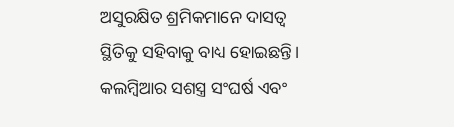ଅସୁରକ୍ଷିତ ଶ୍ରମିକମାନେ ଦାସତ୍ୱ ସ୍ଥିତିକୁ ସହିବାକୁ ବାଧ୍ୟ ହୋଇଛନ୍ତି।
କଲମ୍ବିଆର ସଶସ୍ତ୍ର ସଂଘର୍ଷ ଏବଂ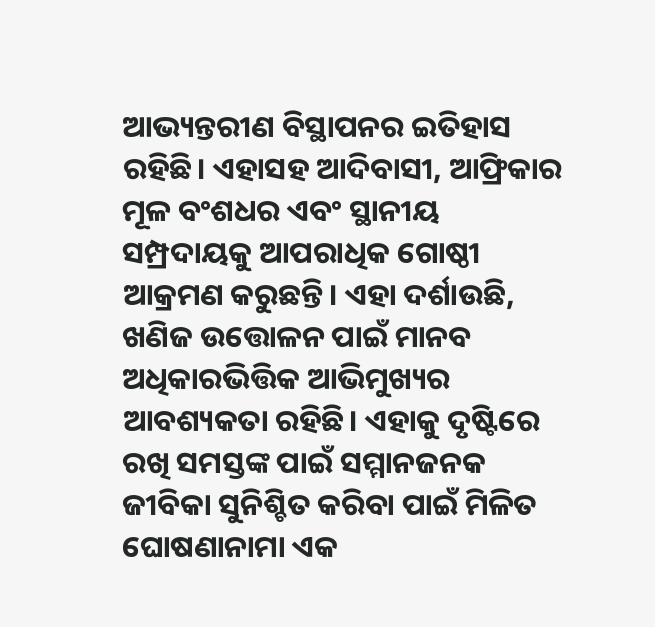ଆଭ୍ୟନ୍ତରୀଣ ବିସ୍ଥାପନର ଇତିହାସ ରହିଛି। ଏହାସହ ଆଦିବାସୀ, ଆଫ୍ରିକାର ମୂଳ ବଂଶଧର ଏବଂ ସ୍ଥାନୀୟ ସମ୍ପ୍ରଦାୟକୁ ଆପରାଧିକ ଗୋଷ୍ଠୀ ଆକ୍ରମଣ କରୁଛନ୍ତି। ଏହା ଦର୍ଶାଉଛି, ଖଣିଜ ଉତ୍ତୋଳନ ପାଇଁ ମାନବ ଅଧିକାରଭିତ୍ତିକ ଆଭିମୁଖ୍ୟର ଆବଶ୍ୟକତା ରହିଛି। ଏହାକୁ ଦୃଷ୍ଟିରେ ରଖି ସମସ୍ତଙ୍କ ପାଇଁ ସମ୍ମାନଜନକ ଜୀବିକା ସୁନିଶ୍ଚିତ କରିବା ପାଇଁ ମିଳିତ ଘୋଷଣାନାମା ଏକ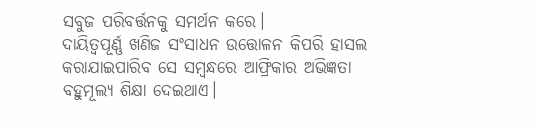ସବୁଜ ପରିବର୍ତ୍ତନକୁ ସମର୍ଥନ କରେ।
ଦାୟିତ୍ୱପୂର୍ଣ୍ଣ ଖଣିଜ ସଂସାଧନ ଉତ୍ତୋଳନ କିପରି ହାସଲ କରାଯାଇପାରିବ ସେ ସମ୍ବନ୍ଧରେ ଆଫ୍ରିକାର ଅଭିଜ୍ଞତା ବହୁମୂଲ୍ୟ ଶିକ୍ଷା ଦେଇଥାଏ।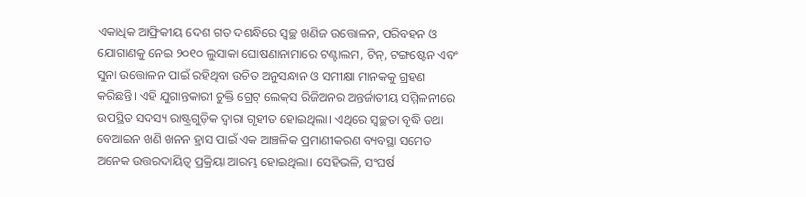ଏକାଧିକ ଆଫ୍ରିକୀୟ ଦେଶ ଗତ ଦଶନ୍ଧିରେ ସ୍ବଚ୍ଛ ଖଣିଜ ଉତ୍ତୋଳନ, ପରିବହନ ଓ ଯୋଗାଣକୁ ନେଇ ୨୦୧୦ ଲୁସାକା ଘୋଷଣାନାମାରେ ଟଣ୍ଟାଲମ, ଟିନ୍‌, ଟଙ୍ଗଷ୍ଟେନ ଏବଂ ସୁନା ଉତ୍ତୋଳନ ପାଇଁ ରହିଥିବା ଉଚିତ ଅନୁସନ୍ଧାନ ଓ ସମୀକ୍ଷା ମାନକକୁ ଗ୍ରହଣ କରିଛନ୍ତି। ଏହି ଯୁଗାନ୍ତକାରୀ ଚୁକ୍ତି ଗ୍ରେଟ୍‌ ଲେକ୍‌ସ ରିଜିଅନର ଅନ୍ତର୍ଜାତୀୟ ସମ୍ମିଳନୀରେ ଉପସ୍ଥିତ ସଦସ୍ୟ ରାଷ୍ଟ୍ରଗୁଡ଼ିକ ଦ୍ୱାରା ଗୃହୀତ ହୋଇଥିଲା। ଏଥିରେ ସ୍ବଚ୍ଛତା ବୃଦ୍ଧି ତଥା ବେଆଇନ ଖଣି ଖନନ ହ୍ରାସ ପାଇଁ ଏକ ଆଞ୍ଚଳିକ ପ୍ରମାଣୀକରଣ ବ୍ୟବସ୍ଥା ସମେତ ଅନେକ ଉତ୍ତରଦାୟିତ୍ୱ ପ୍ରକ୍ରିୟା ଆରମ୍ଭ ହୋଇଥିଲା। ସେହିଭଳି, ସଂଘର୍ଷ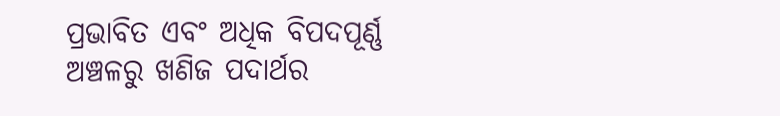ପ୍ରଭାବିତ ଏବଂ ଅଧିକ ବିପଦପୂର୍ଣ୍ଣ ଅଞ୍ଚଳରୁ ଖଣିଜ ପଦାର୍ଥର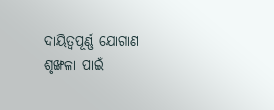ଦାୟିତ୍ୱପୂର୍ଣ୍ଣ ଯୋଗାଣ ଶୃଙ୍ଖଳା ପାଇଁ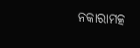ନକାରାମତ୍କ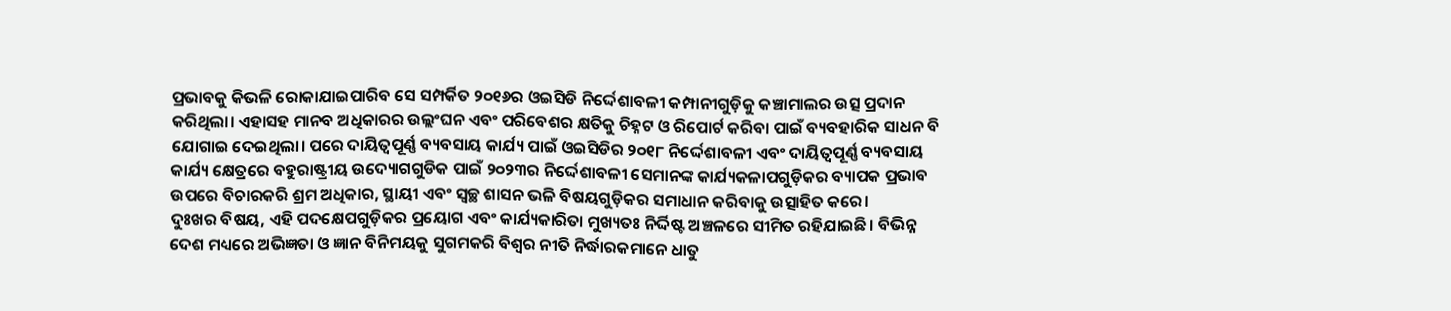ପ୍ରଭାବକୁ କିଭଳି ରୋକାଯାଇପାରିବ ସେ ସମ୍ପର୍କିତ ୨୦୧୬ର ଓଇସିଡି ନିର୍ଦ୍ଦେଶାବଳୀ କମ୍ପାନୀଗୁଡ଼ିକୁ କଞ୍ଚାମାଲର ଉତ୍ସ ପ୍ରଦାନ କରିଥିଲା। ଏହାସହ ମାନବ ଅଧିକାରର ଉଲ୍ଲଂଘନ ଏବଂ ପରିବେଶର କ୍ଷତିକୁ ଚିହ୍ନଟ ଓ ରିପୋର୍ଟ କରିବା ପାଇଁ ବ୍ୟବହାରିକ ସାଧନ ବି ଯୋଗାଇ ଦେଇଥିଲା। ପରେ ଦାୟିତ୍ୱପୂର୍ଣ୍ଣ ବ୍ୟବସାୟ କାର୍ଯ୍ୟ ପାଇଁ ଓଇସିଡିର ୨୦୧୮ ନିର୍ଦ୍ଦେଶାବଳୀ ଏବଂ ଦାୟିତ୍ୱପୂର୍ଣ୍ଣ ବ୍ୟବସାୟ କାର୍ଯ୍ୟ କ୍ଷେତ୍ରରେ ବହୁରାଷ୍ଟ୍ରୀୟ ଉଦ୍ୟୋଗଗୁଡିକ ପାଇଁ ୨୦୨୩ର ନିର୍ଦ୍ଦେଶାବଳୀ ସେମାନଙ୍କ କାର୍ଯ୍ୟକଳାପଗୁଡ଼ିକର ବ୍ୟାପକ ପ୍ରଭାବ ଉପରେ ବିଚାରକରି ଶ୍ରମ ଅଧିକାର, ସ୍ଥାୟୀ ଏବଂ ସ୍ବଚ୍ଛ ଶାସନ ଭଳି ବିଷୟଗୁଡ଼ିକର ସମାଧାନ କରିବାକୁ ଉତ୍ସାହିତ କରେ।
ଦୁଃଖର ବିଷୟ, ଏହି ପଦକ୍ଷେପଗୁଡ଼ିକର ପ୍ରୟୋଗ ଏବଂ କାର୍ଯ୍ୟକାରିତା ମୁଖ୍ୟତଃ ନିର୍ଦ୍ଦିଷ୍ଟ ଅଞ୍ଚଳରେ ସୀମିତ ରହିଯାଇଛି। ବିଭିନ୍ନ ଦେଶ ମଧ୍ୟରେ ଅଭିଜ୍ଞତା ଓ ଜ୍ଞାନ ବିନିମୟକୁ ସୁଗମକରି ବିଶ୍ୱର ନୀତି ନିର୍ଦ୍ଧାରକମାନେ ଧାତୁ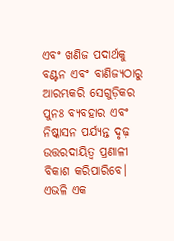ଏବଂ ଖଣିଜ ପଦାର୍ଥକୁ ବଣ୍ଟନ ଏବଂ ବାଣିଜ୍ୟଠାରୁ ଆରମ୍ଭକରି ସେଗୁଡ଼ିକର ପୁନଃ ବ୍ୟବହାର ଏବଂ ନିଷ୍କାସନ ପର୍ଯ୍ୟନ୍ତ ଦୃଢ଼ ଉତ୍ତରଦାୟିତ୍ୱ ପ୍ରଣାଳୀ ବିକାଶ କରିପାରିବେ। ଏଭଳି ଏକ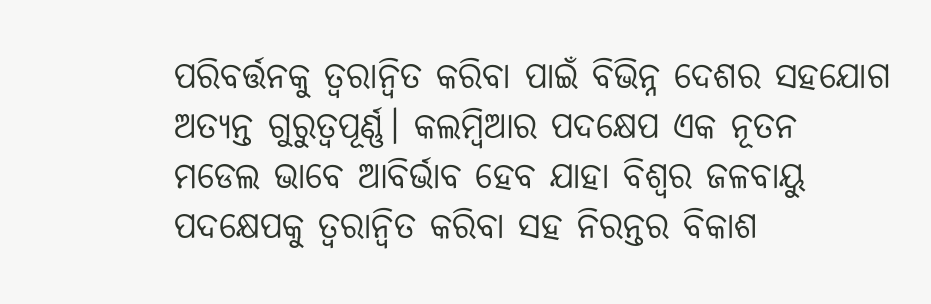ପରିବର୍ତ୍ତନକୁ ତ୍ୱରାନ୍ବିତ କରିବା ପାଇଁ ବିଭିନ୍ନ ଦେଶର ସହଯୋଗ ଅତ୍ୟନ୍ତ ଗୁରୁତ୍ୱପୂର୍ଣ୍ଣ। କଲମ୍ବିଆର ପଦକ୍ଷେପ ଏକ ନୂତନ ମଡେଲ ଭାବେ ଆବିର୍ଭାବ ହେବ ଯାହା ବିଶ୍ୱର ଜଳବାୟୁ ପଦକ୍ଷେପକୁ ତ୍ୱରାନ୍ବିତ କରିବା ସହ ନିରନ୍ତର ବିକାଶ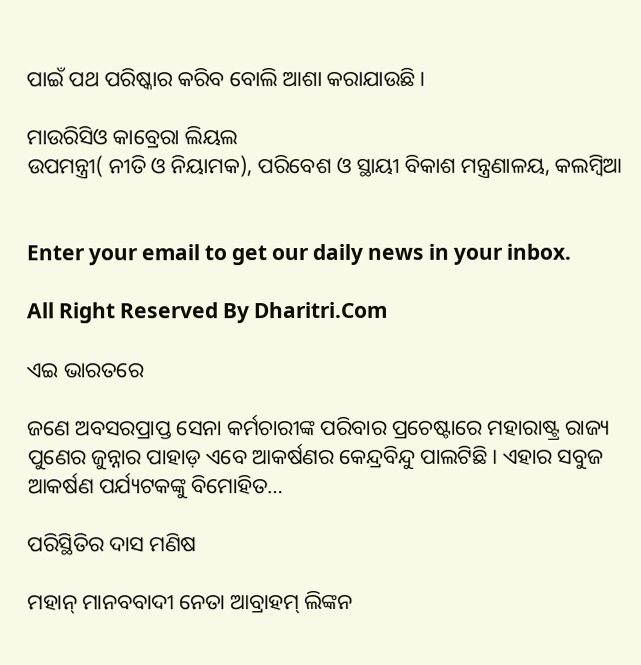ପାଇଁ ପଥ ପରିଷ୍କାର କରିବ ବୋଲି ଆଶା କରାଯାଉଛି।

ମାଉରିସିଓ କାବ୍ରେରା ଲିୟଲ
ଉପମନ୍ତ୍ରୀ( ନୀତି ଓ ନିୟାମକ), ପରିବେଶ ଓ ସ୍ଥାୟୀ ବିକାଶ ମନ୍ତ୍ରଣାଳୟ, କଲମ୍ବିଆ


Enter your email to get our daily news in your inbox.

All Right Reserved By Dharitri.Com

ଏଇ ଭାରତରେ

ଜଣେ ଅବସରପ୍ରାପ୍ତ ସେନା କର୍ମଚାରୀଙ୍କ ପରିବାର ପ୍ରଚେଷ୍ଟାରେ ମହାରାଷ୍ଟ୍ର ରାଜ୍ୟ ପୁଣେର ଜୁନ୍ନାର ପାହାଡ଼ ଏବେ ଆକର୍ଷଣର କେନ୍ଦ୍ରବିନ୍ଦୁ ପାଲଟିଛି। ଏହାର ସବୁଜ ଆକର୍ଷଣ ପର୍ଯ୍ୟଟକଙ୍କୁ ବିମୋହିତ…

ପରିସ୍ଥିତିର ଦାସ ମଣିଷ

ମହାନ୍‌ ମାନବବାଦୀ ନେତା ଆବ୍ରାହମ୍‌ ଲିଙ୍କନ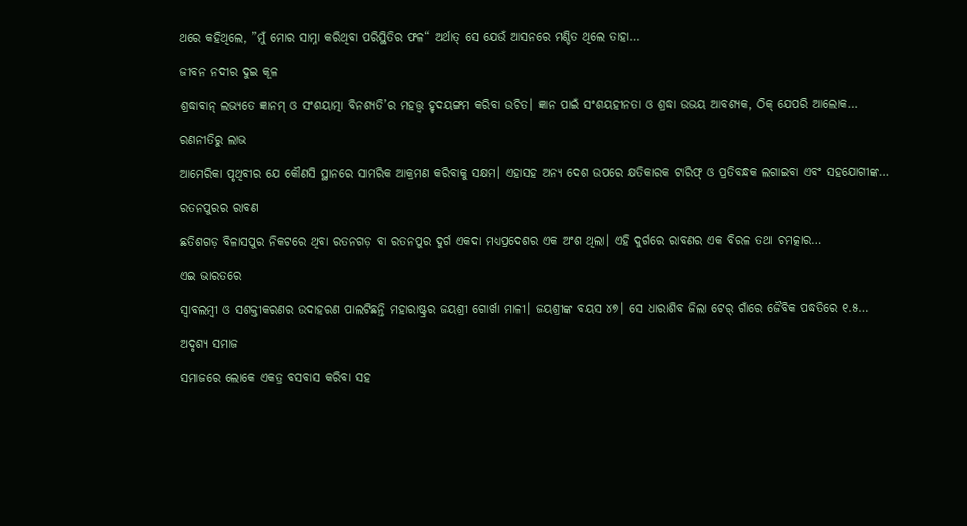ଥରେ କହିଥିଲେ, ”ମୁଁ ମୋର ସାମ୍ନା କରିଥିବା ପରିସ୍ଥିତିର ଫଳ“ ଅର୍ଥାତ୍‌ ସେ ଯେଉଁ ଆସନରେ ମଣ୍ଡିତ ଥିଲେ ତାହା…

ଜୀବନ ନଦୀର ଦୁଇ କୂଳ

ଶ୍ରଦ୍ଧାବାନ୍‌ ଲଭ୍ୟତେ ଜ୍ଞାନମ୍‌ ଓ ସଂଶୟାତ୍ମା ବିନଶ୍ୟତି’ର ମହତ୍ତ୍ୱ ହୃଦୟଙ୍ଗମ କରିବା ଉଚିତ। ଜ୍ଞାନ ପାଇଁ ସଂଶୟହୀନତା ଓ ଶ୍ରଦ୍ଧା ଉଭୟ ଆବଶ୍ୟକ, ଠିକ୍‌ ଯେପରି ଆଲୋକ…

ରଣନୀତିରୁ ଲାଭ

ଆମେରିକା ପୃଥିବୀର ଯେ କୌଣସି ସ୍ଥାନରେ ସାମରିକ ଆକ୍ରମଣ କରିବାକୁ ସକ୍ଷମ। ଏହାସହ ଅନ୍ୟ ଦେଶ ଉପରେ କ୍ଷତିକାରକ ଟାରିଫ୍‌ ଓ ପ୍ରତିବନ୍ଧକ ଲଗାଇବା ଏବଂ ସହଯୋଗୀଙ୍କ…

ରତନପୁରର ରାବଣ

ଛତିଶଗଡ଼ ବିଳାସପୁର ନିକଟରେ ଥିବା ରତନଗଡ଼ ବା ରତନପୁର ଦୁର୍ଗ ଏକଦା ମଧ୍ୟପ୍ରଦେଶର ଏକ ଅଂଶ ଥିଲା। ଏହି ଦୁର୍ଗରେ ରାବଣର ଏକ ବିରଳ ତଥା ଚମତ୍କାର…

ଏଇ ଭାରତରେ

ସ୍ବାବଲମ୍ବୀ ଓ ସଶକ୍ତୀକରଣର ଉଦାହରଣ ପାଲଟିଛନ୍ତି ମହାରାଷ୍ଟ୍ରର ଜୟଶ୍ରୀ ଗୋର୍ଖା ମାଳୀ। ଜୟଶ୍ରୀଙ୍କ ବୟସ ୪୭। ସେ ଧାରାଶିବ ଜିଲା ଟେର୍‌ ଗାଁରେ ଜୈବିକ ପଦ୍ଧତିରେ ୧.୫…

ଅଦୃଶ୍ୟ ସମାଜ

ସମାଜରେ ଲୋକେ ଏକତ୍ର ବସବାସ କରିବା ସହ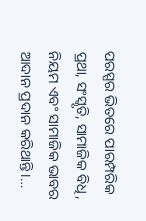ପରସ୍ପର ଭିତରେ ପାରମ୍ପରିକ ପ୍ରଥା, ସଂସ୍କୃତି, ସାମାଜିକ ବିଧି, ନିୟମ ଏବଂ ସାମାଜିକ ଭାବର ଆଦାନ ପ୍ରଦାନ କରିଥାନ୍ତି।…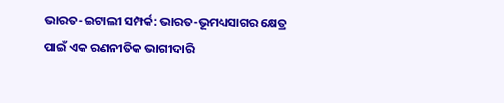ଭାରତ-ଇଟାଲୀ ସମ୍ପର୍କ: ଭାରତ-ଭୂମଧ୍ୟସାଗର କ୍ଷେତ୍ର ପାଇଁ ଏକ ରଣନୀତିକ ଭାଗୀଦାରି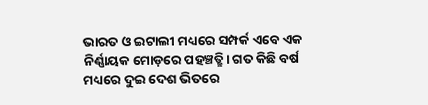ଭାରତ ଓ ଇଟାଲୀ ମଧ୍ୟରେ ସମ୍ପର୍କ ଏବେ ଏକ ନିର୍ଣ୍ଣାୟକ ମୋଡ଼ରେ ପହଞ୍ଚତ୍ଛି। ଗତ କିଛି ବର୍ଷ ମଧ୍ୟରେ ଦୁଇ ଦେଶ ଭିତରେ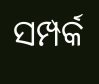ସମ୍ପର୍କ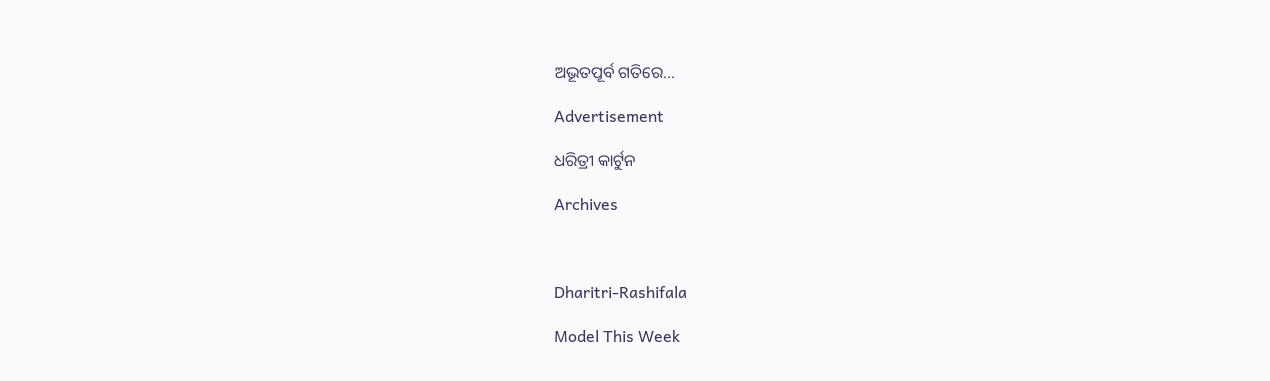ଅଭୂତପୂର୍ବ ଗତିରେ…

Advertisement

ଧରିତ୍ରୀ କାର୍ଟୁନ

Archives



Dharitri-Rashifala

Model This Week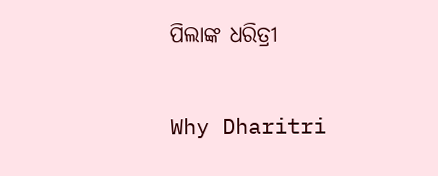ପିଲାଙ୍କ ଧରିତ୍ରୀ

Why Dharitri